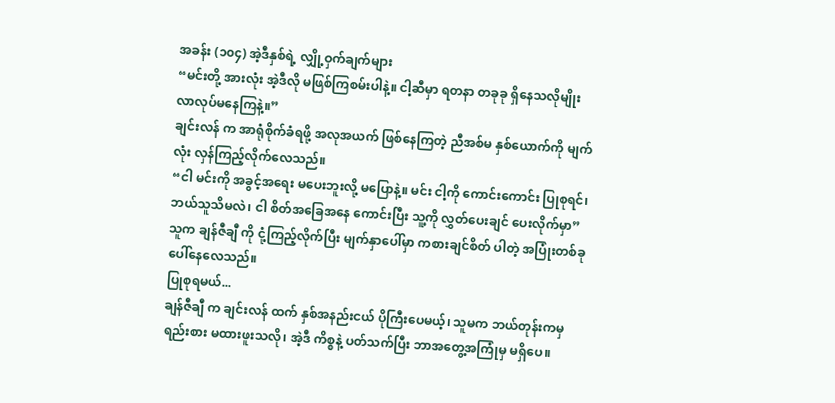အခန်း (၁၀၄) အဲ့ဒီနှစ်ရဲ့ လျှို့ဝှက်ချက်များ
“မင်းတို့ အားလုံး အဲ့ဒီလို မဖြစ်ကြစမ်းပါနဲ့။ ငါ့ဆီမှာ ရတနာ တခုခု ရှိနေသလိုမျိုး လာလုပ်မနေကြနဲ့။”
ချင်းလန် က အာရုံစိုက်ခံရဖို့ အလုအယက် ဖြစ်နေကြတဲ့ ညီအစ်မ နှစ်ယောက်ကို မျက်လုံး လှန်ကြည့်လိုက်လေသည်။
“ငါ မင်းကို အခွင့်အရေး မပေးဘူးလို့ မပြောနဲ့။ မင်း ငါ့ကို ကောင်းကောင်း ပြုစုရင်၊ ဘယ်သူသိမလဲ၊ ငါ စိတ်အခြေအနေ ကောင်းပြီး သူ့ကို လွှတ်ပေးချင် ပေးလိုက်မှာ”
သူက ချန်ဇီချီ ကို ငုံ့ကြည့်လိုက်ပြီး မျက်နှာပေါ်မှာ ကစားချင်စိတ် ပါတဲ့ အပြုံးတစ်ခု ပေါ်နေလေသည်။
ပြုစုရမယ်...
ချန်ဇီချီ က ချင်းလန် ထက် နှစ်အနည်းငယ် ပိုကြီးပေမယ့်၊ သူမက ဘယ်တုန်းကမှ ရည်းစား မထားဖူးသလို၊ အဲ့ဒီ ကိစ္စနဲ့ ပတ်သက်ပြီး ဘာအတွေ့အကြုံမှ မရှိပေ။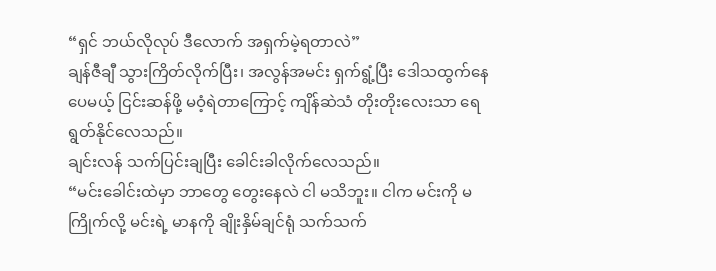“ရှင် ဘယ်လိုလုပ် ဒီလောက် အရှက်မဲ့ရတာလဲ”
ချန်ဇီချီ သွားကြိတ်လိုက်ပြီး၊ အလွန်အမင်း ရှက်ရွံ့ပြီး ဒေါသထွက်နေပေမယ့် ငြင်းဆန်ဖို့ မဝံ့ရဲတာကြောင့် ကျိန်ဆဲသံ တိုးတိုးလေးသာ ရေရွတ်နိုင်လေသည်။
ချင်းလန် သက်ပြင်းချပြီး ခေါင်းခါလိုက်လေသည်။
“မင်းခေါင်းထဲမှာ ဘာတွေ တွေးနေလဲ ငါ မသိဘူး။ ငါက မင်းကို မကြိုက်လို့ မင်းရဲ့ မာနကို ချိုးနှိမ်ချင်ရုံ သက်သက်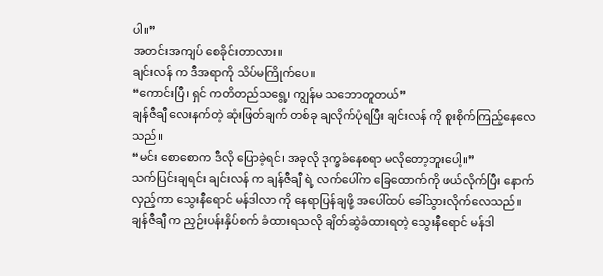ပါ။”
အတင်းအကျပ် စေခိုင်းတာလား။
ချင်းလန် က ဒီအရာကို သိပ်မကြိုက်ပေ။
“ကောင်းပြီ၊ ရှင် ကတိတည်သရွေ့၊ ကျွန်မ သဘောတူတယ်”
ချန်ဇီချီ လေးနက်တဲ့ ဆုံးဖြတ်ချက် တစ်ခု ချလိုက်ပုံရပြီး ချင်းလန် ကို စူးစိုက်ကြည့်နေလေသည်။
“မင်း စောစောက ဒီလို ပြောခဲ့ရင်၊ အခုလို ဒုက္ခခံနေစရာ မလိုတော့ဘူးပေါ့။”
သက်ပြင်းချရင်း ချင်းလန် က ချန်ဇီချီ ရဲ့ လက်ပေါ်က ခြေထောက်ကို ဖယ်လိုက်ပြီး နောက်လှည့်ကာ သွေးနီရောင် မန်ဒါလာ ကို နေရာပြန်ချဖို့ အပေါ်ထပ် ခေါ်သွားလိုက်လေသည်။
ချန်ဇီချီ က ညှဉ်းပန်းနှိပ်စက် ခံထားရသလို ချိတ်ဆွဲခံထားရတဲ့ သွေးနီရောင် မန်ဒါ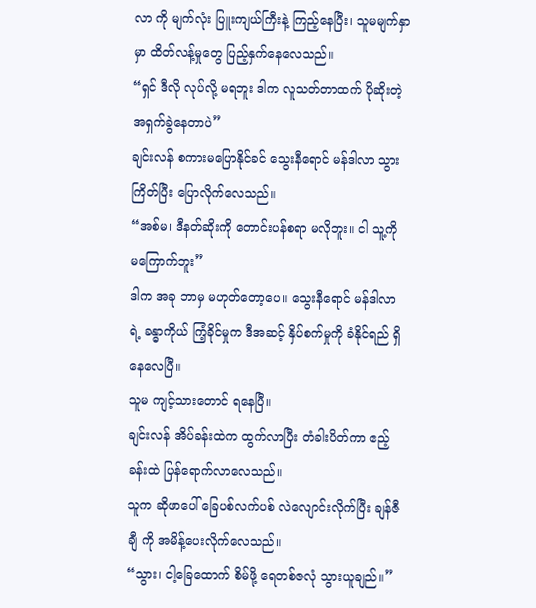လာ ကို မျက်လုံး ပြူးကျယ်ကြီးနဲ့ ကြည့်နေပြီး၊ သူမမျက်နှာမှာ ထိတ်လန့်မှုတွေ ပြည့်နှက်နေလေသည်။
“ရှင် ဒီလို လုပ်လို့ မရဘူး ဒါက လူသတ်တာထက် ပိုဆိုးတဲ့ အရှက်ခွဲနေတာပဲ”
ချင်းလန် စကားမပြောနိုင်ခင် သွေးနီရောင် မန်ဒါလာ သွားကြိတ်ပြီး ပြောလိုက်လေသည်။
“အစ်မ၊ ဒီနတ်ဆိုးကို တောင်းပန်စရာ မလိုဘူး။ ငါ သူ့ကို မကြောက်ဘူး”
ဒါက အခု ဘာမှ မဟုတ်တော့ပေ။ သွေးနီရောင် မန်ဒါလာ ရဲ့ ခန္ဓာကိုယ် ကြံ့ခိုင်မှုက ဒီအဆင့် နှိပ်စက်မှုကို ခံနိုင်ရည် ရှိနေလေပြီ။
သူမ ကျင့်သားတောင် ရနေပြီ။
ချင်းလန် အိပ်ခန်းထဲက ထွက်လာပြီး တံခါးပိတ်ကာ ဧည့်ခန်းထဲ ပြန်ရောက်လာလေသည်။
သူက ဆိုဖာပေါ် ခြေပစ်လက်ပစ် လဲလျောင်းလိုက်ပြီး ချန်ဇီချီ ကို အမိန့်ပေးလိုက်လေသည်။
“သွား၊ ငါ့ခြေထောက် စိမ်ဖို့ ရေတစ်ဇလုံ သွားယူချည်။”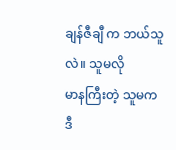ချန်ဇီချီ က ဘယ်သူလဲ။ သူမလို
မာနကြီးတဲ့ သူမက ဒီ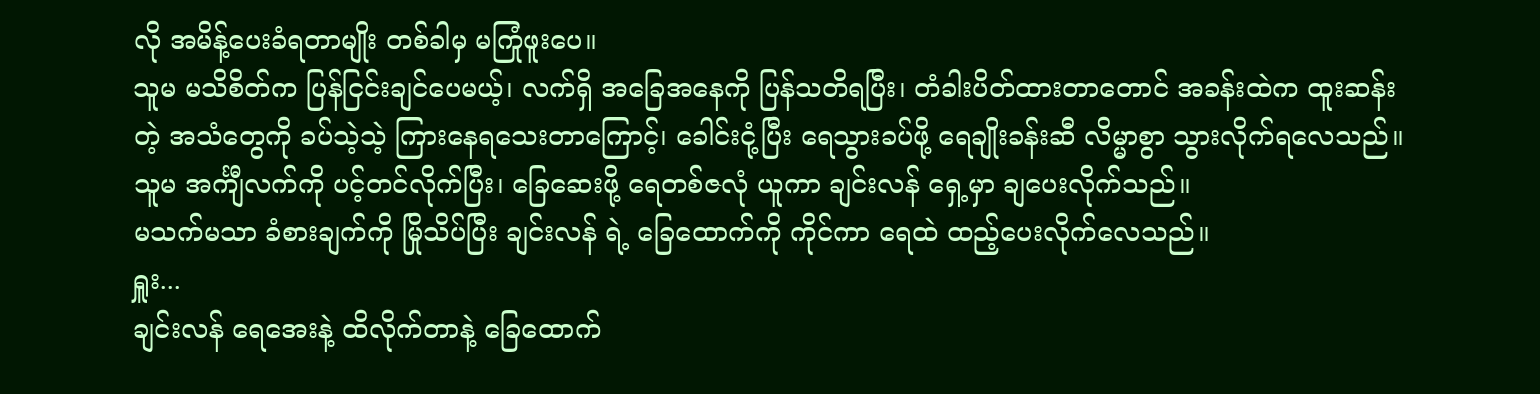လို အမိန့်ပေးခံရတာမျိုး တစ်ခါမှ မကြုံဖူးပေ။
သူမ မသိစိတ်က ပြန်ငြင်းချင်ပေမယ့်၊ လက်ရှိ အခြေအနေကို ပြန်သတိရပြီး၊ တံခါးပိတ်ထားတာတောင် အခန်းထဲက ထူးဆန်းတဲ့ အသံတွေကို ခပ်သဲ့သဲ့ ကြားနေရသေးတာကြောင့်၊ ခေါင်းငုံ့ပြီး ရေသွားခပ်ဖို့ ရေချိုးခန်းဆီ လိမ္မာစွာ သွားလိုက်ရလေသည်။
သူမ အင်္ကျီလက်ကို ပင့်တင်လိုက်ပြီး၊ ခြေဆေးဖို့ ရေတစ်ဇလုံ ယူကာ ချင်းလန် ရှေ့မှာ ချပေးလိုက်သည်။
မသက်မသာ ခံစားချက်ကို မြိုသိပ်ပြီး ချင်းလန် ရဲ့ ခြေထောက်ကို ကိုင်ကာ ရေထဲ ထည့်ပေးလိုက်လေသည်။
ရှူး...
ချင်းလန် ရေအေးနဲ့ ထိလိုက်တာနဲ့ ခြေထောက်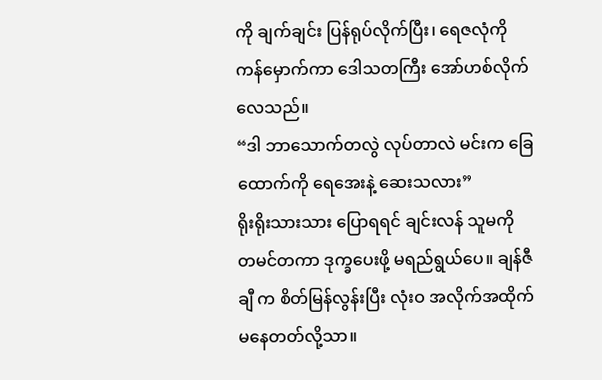ကို ချက်ချင်း ပြန်ရုပ်လိုက်ပြီး၊ ရေဇလုံကို ကန်မှောက်ကာ ဒေါသတကြီး အော်ဟစ်လိုက်လေသည်။
“ဒါ ဘာသောက်တလွဲ လုပ်တာလဲ မင်းက ခြေထောက်ကို ရေအေးနဲ့ ဆေးသလား”
ရိုးရိုးသားသား ပြောရရင် ချင်းလန် သူမကို
တမင်တကာ ဒုက္ခပေးဖို့ မရည်ရွယ်ပေ။ ချန်ဇီချီ က စိတ်မြန်လွန်းပြီး လုံးဝ အလိုက်အထိုက် မနေတတ်လို့သာ။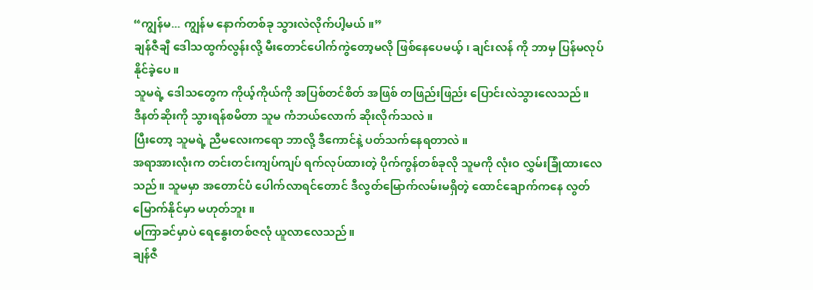“ကျွန်မ... ကျွန်မ နောက်တစ်ခု သွားလဲလိုက်ပါ့မယ်။”
ချန်ဇီချီ ဒေါသထွက်လွန်းလို့ မီးတောင်ပေါက်ကွဲတော့မလို ဖြစ်နေပေမယ့်၊ ချင်းလန် ကို ဘာမှ ပြန်မလုပ်နိုင်ခဲ့ပေ။
သူမရဲ့ ဒေါသတွေက ကိုယ့်ကိုယ်ကို အပြစ်တင်စိတ် အဖြစ် တဖြည်းဖြည်း ပြောင်းလဲသွားလေသည်။
ဒီနတ်ဆိုးကို သွားရန်စမိတာ သူမ ကံဘယ်လောက် ဆိုးလိုက်သလဲ။
ပြီးတော့ သူမရဲ့ ညီမလေးကရော ဘာလို့ ဒီကောင်နဲ့ ပတ်သက်နေရတာလဲ။
အရာအားလုံးက တင်းတင်းကျပ်ကျပ် ရက်လုပ်ထားတဲ့ ပိုက်ကွန်တစ်ခုလို သူမကို လုံးဝ လွှမ်းခြုံထားလေသည်။ သူမမှာ အတောင်ပံ ပေါက်လာရင်တောင် ဒီလွတ်မြောက်လမ်းမရှိတဲ့ ထောင်ချောက်ကနေ လွတ်မြောက်နိုင်မှာ မဟုတ်ဘူး။
မကြာခင်မှာပဲ ရေနွေးတစ်ဇလုံ ယူလာလေသည်။
ချန်ဇီ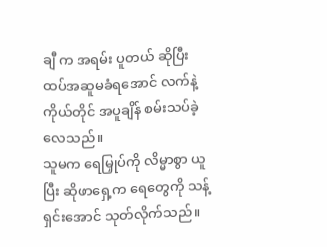ချီ က အရမ်း ပူတယ် ဆိုပြီး ထပ်အဆူမခံရအောင် လက်နဲ့ ကိုယ်တိုင် အပူချိန် စမ်းသပ်ခဲ့လေသည်။
သူမက ရေမြှုပ်ကို လိမ္မာစွာ ယူပြီး ဆိုဖာရှေ့က ရေတွေကို သန့်ရှင်းအောင် သုတ်လိုက်သည်။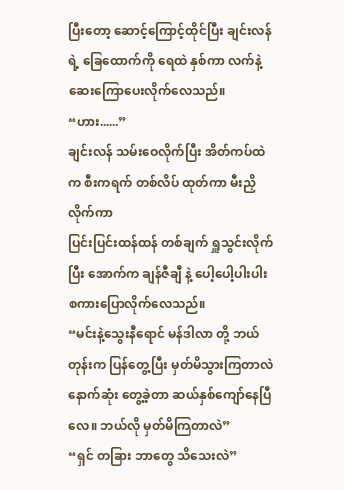ပြီးတော့ ဆောင့်ကြောင့်ထိုင်ပြီး ချင်းလန် ရဲ့ ခြေထောက်ကို ရေထဲ နှစ်ကာ လက်နဲ့ ဆေးကြောပေးလိုက်လေသည်။
“ဟား......”
ချင်းလန် သမ်းဝေလိုက်ပြီး အိတ်ကပ်ထဲက စီးကရက် တစ်လိပ် ထုတ်ကာ မီးညှိလိုက်ကာ
ပြင်းပြင်းထန်ထန် တစ်ချက် ရှူသွင်းလိုက်ပြီး အောက်က ချန်ဇီချီ နဲ့ ပေါ့ပေါ့ပါးပါး စကားပြောလိုက်လေသည်။
“မင်းနဲ့သွေးနီရောင် မန်ဒါလာ တို့ ဘယ်တုန်းက ပြန်တွေ့ပြီး မှတ်မိသွားကြတာလဲ နောက်ဆုံး တွေ့ခဲ့တာ ဆယ်နှစ်ကျော်နေပြီလေ။ ဘယ်လို မှတ်မိကြတာလဲ”
“ရှင် တခြား ဘာတွေ သိသေးလဲ”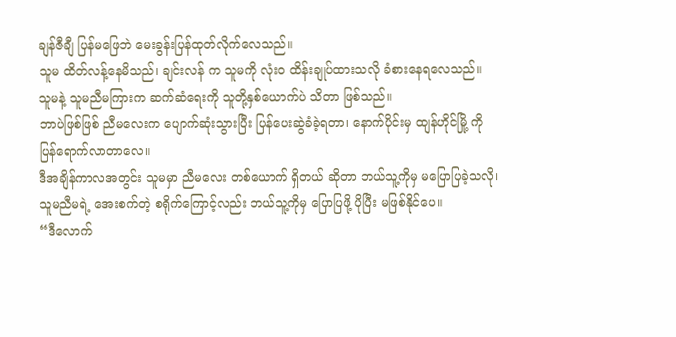ချန်ဇီချီ ပြန်မဖြေဘဲ မေးခွန်းပြန်ထုတ်လိုက်လေသည်။
သူမ ထိတ်လန့်နေမိသည်၊ ချင်းလန် က သူမကို လုံးဝ ထိန်းချုပ်ထားသလို ခံစားနေရလေသည်။
သူမနဲ့ သူမညီမကြားက ဆက်ဆံရေးကို သူတို့နှစ်ယောက်ပဲ သိတာ ဖြစ်သည်။
ဘာပဲဖြစ်ဖြစ် ညီမလေးက ပျောက်ဆုံးသွားပြီး ပြန်ပေးဆွဲခံခဲ့ရတာ၊ နောက်ပိုင်းမှ ထျန်ဟိုင်မြို့ ကို ပြန်ရောက်လာတာလေ။
ဒီအချိန်ကာလအတွင်း သူမမှာ ညီမလေး တစ်ယောက် ရှိတယ် ဆိုတာ ဘယ်သူ့ကိုမှ မပြောပြခဲ့သလို၊ သူမညီမရဲ့ အေးစက်တဲ့ စရိုက်ကြောင့်လည်း ဘယ်သူ့ကိုမှ ပြောပြဖို့ ပိုပြီး မဖြစ်နိုင်ပေ။
“ဒီလောက်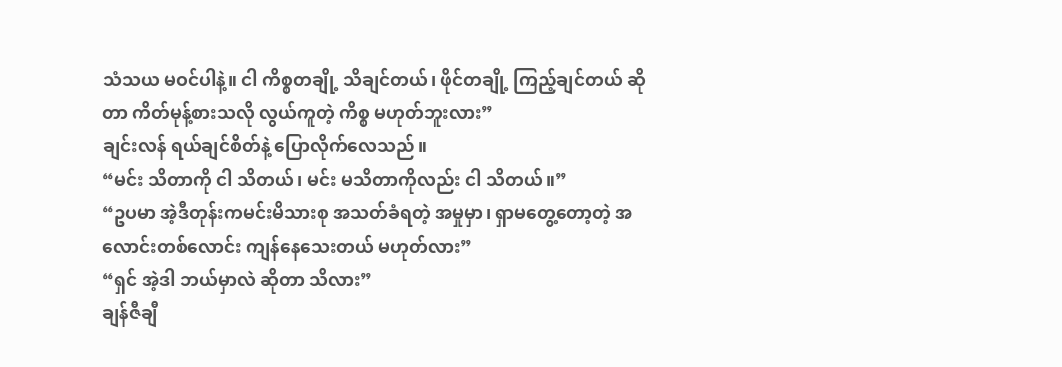သံသယ မဝင်ပါနဲ့။ ငါ ကိစ္စတချို့ သိချင်တယ်၊ ဖိုင်တချို့ ကြည့်ချင်တယ် ဆိုတာ ကိတ်မုန့်စားသလို လွယ်ကူတဲ့ ကိစ္စ မဟုတ်ဘူးလား”
ချင်းလန် ရယ်ချင်စိတ်နဲ့ ပြောလိုက်လေသည်။
“မင်း သိတာကို ငါ သိတယ်၊ မင်း မသိတာကိုလည်း ငါ သိတယ်။”
“ဥပမာ အဲ့ဒီတုန်းကမင်းမိသားစု အသတ်ခံရတဲ့ အမှုမှာ၊ ရှာမတွေ့တော့တဲ့ အလောင်းတစ်လောင်း ကျန်နေသေးတယ် မဟုတ်လား”
“ရှင် အဲ့ဒါ ဘယ်မှာလဲ ဆိုတာ သိလား”
ချန်ဇီချီ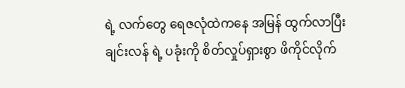ရဲ့ လက်တွေ ရေဇလုံထဲကနေ အမြန် ထွက်လာပြီး ချင်းလန် ရဲ့ ပခုံးကို စိတ်လှုပ်ရှားစွာ ဖိကိုင်လိုက်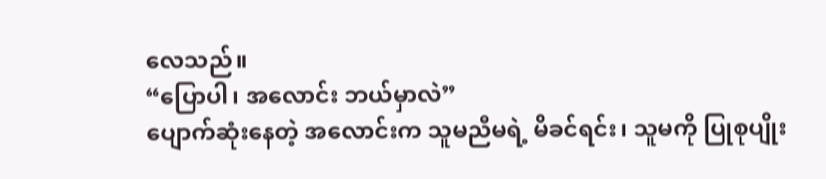လေသည်။
“ပြောပါ၊ အလောင်း ဘယ်မှာလဲ”
ပျောက်ဆုံးနေတဲ့ အလောင်းက သူမညီမရဲ့ မိခင်ရင်း၊ သူမကို ပြုစုပျိုး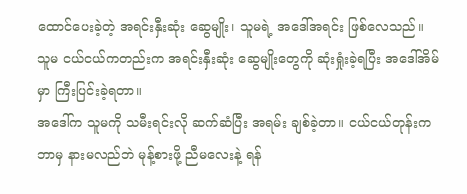ထောင်ပေးခဲ့တဲ့ အရင်းနှီးဆုံး ဆွေမျိုး၊ သူမရဲ့ အဒေါ်အရင်း ဖြစ်လေသည်။
သူမ ငယ်ငယ်ကတည်းက အရင်းနှီးဆုံး ဆွေမျိုးတွေကို ဆုံးရှုံးခဲ့ရပြီး အဒေါ်အိမ်မှာ ကြီးပြင်းခဲ့ရတာ။
အဒေါ်က သူမကို သမီးရင်းလို ဆက်ဆံပြီး အရမ်း ချစ်ခဲ့တာ။ ငယ်ငယ်တုန်းက ဘာမှ နားမလည်ဘဲ မုန့်စားဖို့ ညီမလေးနဲ့ ရန်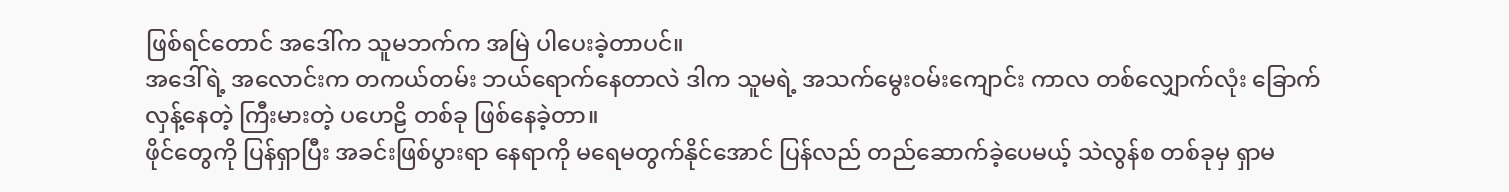ဖြစ်ရင်တောင် အဒေါ်က သူမဘက်က အမြဲ ပါပေးခဲ့တာပင်။
အဒေါ်ရဲ့ အလောင်းက တကယ်တမ်း ဘယ်ရောက်နေတာလဲ ဒါက သူမရဲ့ အသက်မွေးဝမ်းကျောင်း ကာလ တစ်လျှောက်လုံး ခြောက်လှန့်နေတဲ့ ကြီးမားတဲ့ ပဟေဠိ တစ်ခု ဖြစ်နေခဲ့တာ။
ဖိုင်တွေကို ပြန်ရှာပြီး အခင်းဖြစ်ပွားရာ နေရာကို မရေမတွက်နိုင်အောင် ပြန်လည် တည်ဆောက်ခဲ့ပေမယ့် သဲလွန်စ တစ်ခုမှ ရှာမ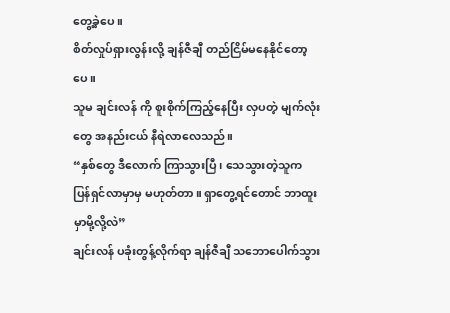တွေ့ခဲ့ပေ။
စိတ်လှုပ်ရှားလွန်းလို့ ချန်ဇီချီ တည်ငြိမ်မနေနိုင်တော့ပေ။
သူမ ချင်းလန် ကို စူးစိုက်ကြည့်နေပြီး လှပတဲ့ မျက်လုံးတွေ အနည်းငယ် နီရဲလာလေသည်။
“နှစ်တွေ ဒီလောက် ကြာသွားပြီ၊ သေသွားတဲ့သူက ပြန်ရှင်လာမှာမှ မဟုတ်တာ။ ရှာတွေ့ရင်တောင် ဘာထူးမှာမို့လို့လဲ”
ချင်းလန် ပခုံးတွန့်လိုက်ရာ ချန်ဇီချီ သဘောပေါက်သွား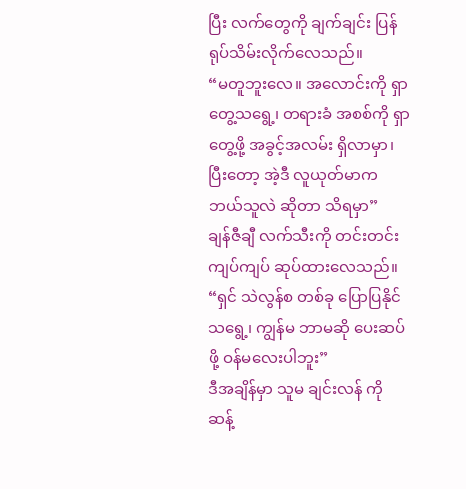ပြီး လက်တွေကို ချက်ချင်း ပြန်ရုပ်သိမ်းလိုက်လေသည်။
“မတူဘူးလေ။ အလောင်းကို ရှာတွေ့သရွေ့၊ တရားခံ အစစ်ကို ရှာတွေ့ဖို့ အခွင့်အလမ်း ရှိလာမှာ၊ ပြီးတော့ အဲ့ဒီ လူယုတ်မာက ဘယ်သူလဲ ဆိုတာ သိရမှာ”
ချန်ဇီချီ လက်သီးကို တင်းတင်းကျပ်ကျပ် ဆုပ်ထားလေသည်။
“ရှင် သဲလွန်စ တစ်ခု ပြောပြနိုင်သရွေ့၊ ကျွန်မ ဘာမဆို ပေးဆပ်ဖို့ ဝန်မလေးပါဘူး”
ဒီအချိန်မှာ သူမ ချင်းလန် ကို ဆန့်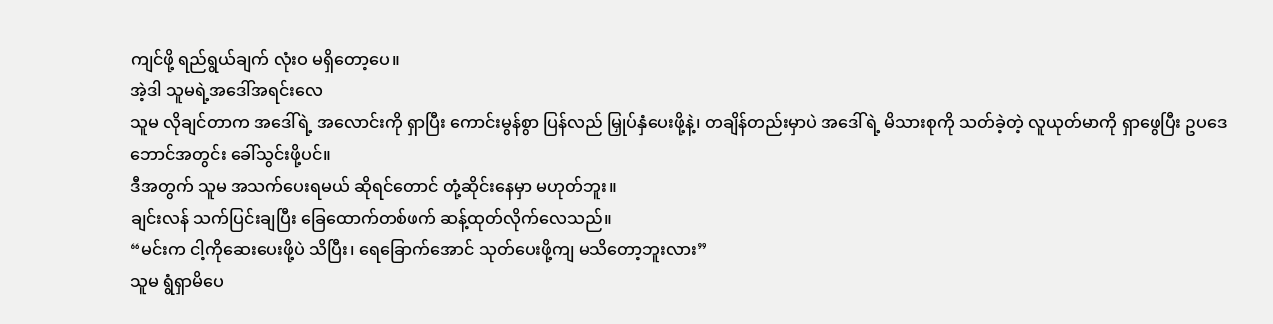ကျင်ဖို့ ရည်ရွယ်ချက် လုံးဝ မရှိတော့ပေ။
အဲ့ဒါ သူမရဲ့အဒေါ်အရင်းလေ
သူမ လိုချင်တာက အဒေါ်ရဲ့ အလောင်းကို ရှာပြီး ကောင်းမွန်စွာ ပြန်လည် မြှုပ်နှံပေးဖို့နဲ့၊ တချိန်တည်းမှာပဲ အဒေါ်ရဲ့ မိသားစုကို သတ်ခဲ့တဲ့ လူယုတ်မာကို ရှာဖွေပြီး ဥပဒေဘောင်အတွင်း ခေါ်သွင်းဖို့ပင်။
ဒီအတွက် သူမ အသက်ပေးရမယ် ဆိုရင်တောင် တုံ့ဆိုင်းနေမှာ မဟုတ်ဘူး။
ချင်းလန် သက်ပြင်းချပြီး ခြေထောက်တစ်ဖက် ဆန့်ထုတ်လိုက်လေသည်။
“မင်းက ငါ့ကိုဆေးပေးဖို့ပဲ သိပြီး၊ ရေခြောက်အောင် သုတ်ပေးဖို့ကျ မသိတော့ဘူးလား”
သူမ ရွံရှာမိပေ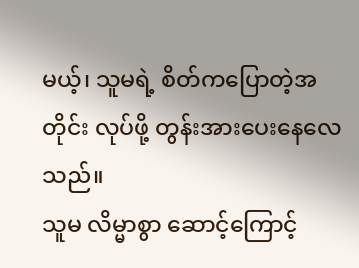မယ့်၊ သူမရဲ့ စိတ်ကပြောတဲ့အတိုင်း လုပ်ဖို့ တွန်းအားပေးနေလေသည်။
သူမ လိမ္မာစွာ ဆောင့်ကြောင့်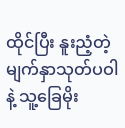ထိုင်ပြီး နူးညံ့တဲ့ မျက်နှာသုတ်ပဝါနဲ့ သူ့ခြေမိုး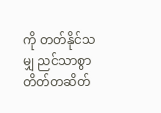ကို တတ်နိုင်သမျှ ညင်သာစွာ တိတ်တဆိတ်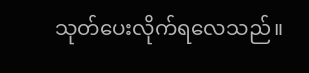သုတ်ပေးလိုက်ရလေသည်။